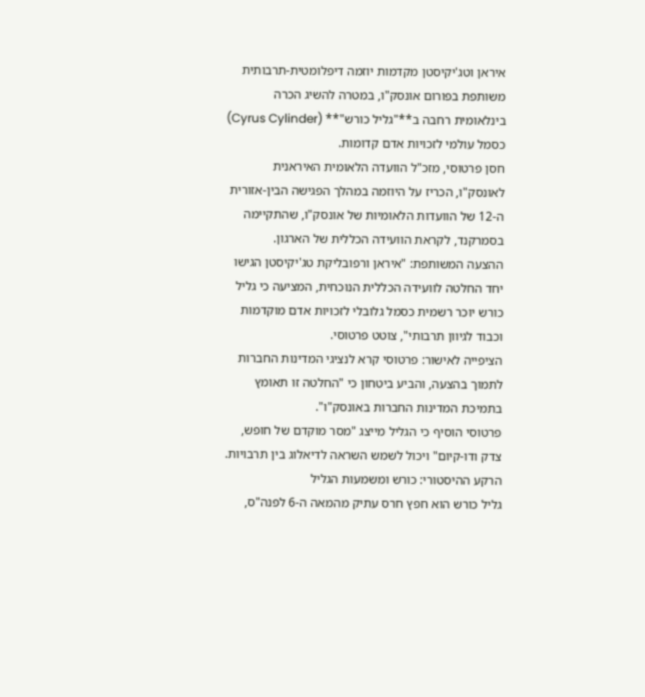איראן וטג'יקיסטן מקדמות יוזמה דיפלומטית-תרבותית משותפת בפורום אונסק"ו, במטרה להשיג הכרה בינלאומית רחבה ב**"גליל כורש"** (Cyrus Cylinder) כסמל עולמי לזכויות אדם קדומות.
חסן פרטוסי, מזכ"ל הוועדה הלאומית האיראנית לאונסק"ו, הכריז על היוזמה במהלך הפגישה הבין-אזורית ה-12 של הוועדות הלאומיות של אונסק"ו, שהתקיימה בסמרקנד, לקראת הוועידה הכללית של הארגון.
ההצעה המשותפת: "איראן ורפובליקת טג'יקיסטן הגישו יחד החלטה לוועידה הכללית הנוכחית, המציעה כי גליל כורש יוכר רשמית כסמל גלובלי לזכויות אדם מוקדמות וכבוד לגיוון תרבותי", צוטט פרטוסי.
הציפייה לאישור: פרטוסי קרא לנציגי המדינות החברות לתמוך בהצעה, והביע ביטחון כי "החלטה זו תאומץ בתמיכת המדינות החברות באונסק"ו".
פרטוסי הוסיף כי הגליל מייצג "מסר מוקדם של חופש, צדק ודו-קיום" ויכול לשמש השראה לדיאלוג בין תרבויות.
הרקע ההיסטורי: כורש ומשמעות הגליל
גליל כורש הוא חפץ חרס עתיק מהמאה ה-6 לפנה"ס,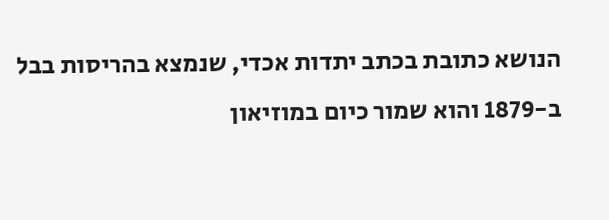הנושא כתובת בכתב יתדות אכדי, שנמצא בהריסות בבל ב-1879 והוא שמור כיום במוזיאון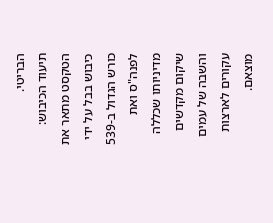הבריטי.
תיעוד הכיבוש: הטקסט מתאר את כיבוש בבל על ידי כורש הגדול ב-539 לפנה"ס ואת מדיניותו שכללה שיקום מקדשים והשבה של עמים עקורים לארצות מוצאם.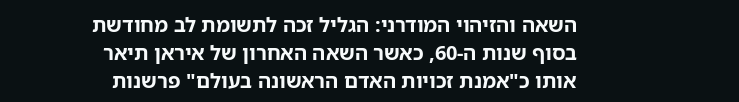השאה והזיהוי המודרני: הגליל זכה לתשומת לב מחודשת בסוף שנות ה-60, כאשר השאה האחרון של איראן תיאר אותו כ"אמנת זכויות האדם הראשונה בעולם" פרשנות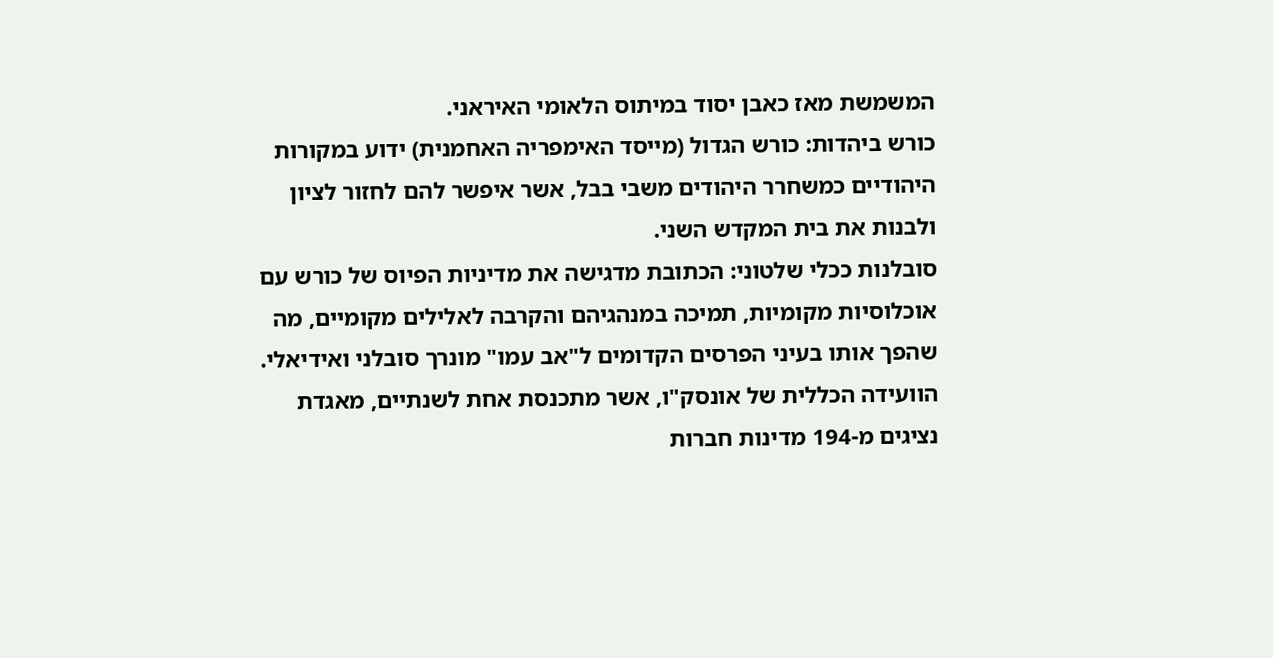המשמשת מאז כאבן יסוד במיתוס הלאומי האיראני.
כורש ביהדות: כורש הגדול (מייסד האימפריה האחמנית) ידוע במקורות היהודיים כמשחרר היהודים משבי בבל, אשר איפשר להם לחזור לציון ולבנות את בית המקדש השני.
סובלנות ככלי שלטוני: הכתובת מדגישה את מדיניות הפיוס של כורש עם אוכלוסיות מקומיות, תמיכה במנהגיהם והקרבה לאלילים מקומיים, מה שהפך אותו בעיני הפרסים הקדומים ל"אב עמו" מונרך סובלני ואידיאלי.
הוועידה הכללית של אונסק"ו, אשר מתכנסת אחת לשנתיים, מאגדת נציגים מ-194 מדינות חברות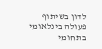לדון בשיתוף פעולה בינלאומי בתחומי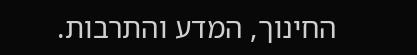החינוך, המדע והתרבות.